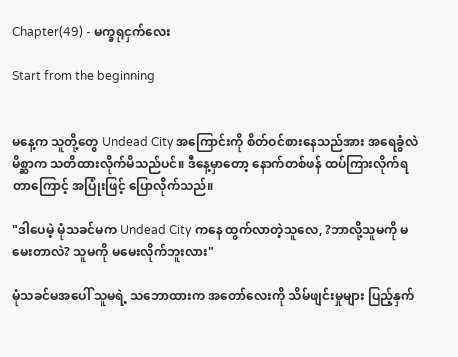Chapter(49) - မက္ခရုငှက်လေး

Start from the beginning


မနေ့က သူတို့တွေ Undead City အကြောင်းကို စိတ်ဝင်စားနေသည်အား အရေခွံလဲမိစ္ဆာက သတိထားလိုက်မိသည်ပင်။ ဒီနေ့မှာတော့ နောက်တစ်ဖန် ထပ်ကြားလိုက်ရတာကြောင့် အပြုံးဖြင့် ပြောလိုက်သည်။

"ဒါပေမဲ့ မုံသခင်မက Undead City ကနေ ထွက်လာတဲ့သူလေ, ?ဘာလို့သူမကို မမေးတာလဲ? သူမကို မမေးလိုက်ဘူးလား"

မုံသခင်မအပေါ် သူမရဲ့ သဘောထားက အတော်လေးကို သိမ်ဖျင်းမှုများ ပြည့်နှက်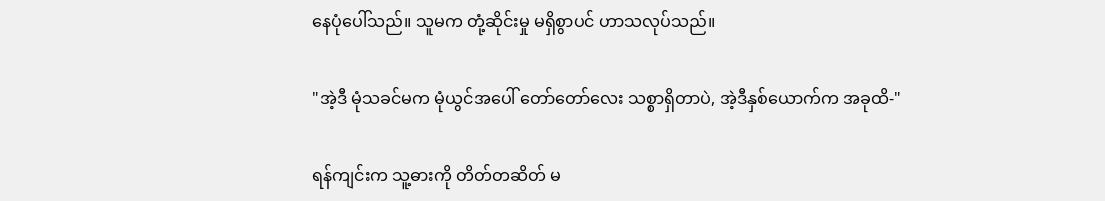နေပုံပေါ်သည်။ သူမက တုံ့ဆိုင်းမှု မရှိစွာပင် ဟာသလုပ်သည်။

"အဲ့ဒီ မုံသခင်မက မုံယွင်အပေါ် တော်တော်လေး သစ္စာရှိတာပဲ, အဲ့ဒီနှစ်ယောက်က အခုထိ-"

ရန်ကျင်းက သူ့ဓားကို တိတ်တဆိတ် မ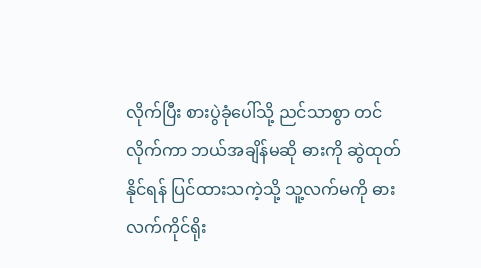လိုက်ပြီး စားပွဲခုံပေါ်သို့ ညင်သာစွာ တင်လိုက်ကာ ဘယ်အချိန်မဆို ဓားကို ဆွဲထုတ်နိုင်ရန် ပြင်ထားသကဲ့သို့ သူ့လက်မကို ဓားလက်ကိုင်ရိုး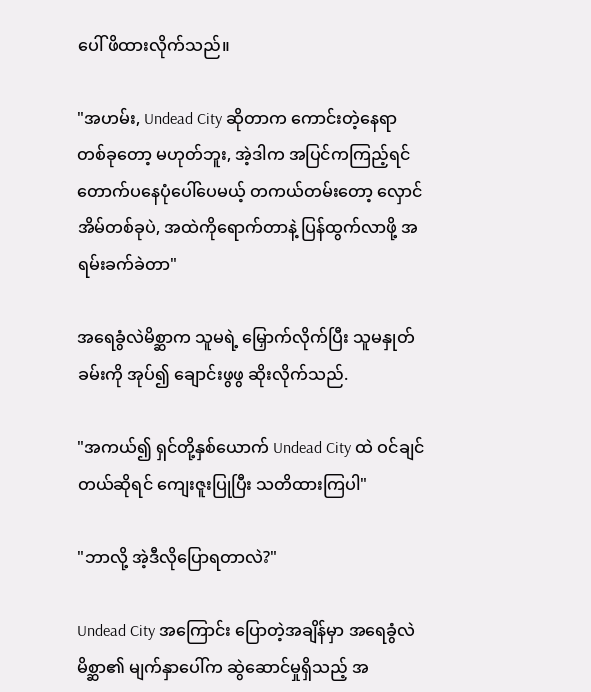ပေါ် ဖိထားလိုက်သည်။

"အဟမ်း, Undead City ဆိုတာက ကောင်းတဲ့နေရာတစ်ခုတော့ မဟုတ်ဘူး, အဲ့ဒါက အပြင်ကကြည့်ရင် တောက်ပနေပုံပေါ်ပေမယ့် တကယ်တမ်းတော့ လှောင်အိမ်တစ်ခုပဲ, အထဲကိုရောက်တာနဲ့ ပြန်ထွက်လာဖို့ အရမ်းခက်ခဲတာ"

အရေခွံလဲမိစ္ဆာက သူမရဲ့ မြှောက်လိုက်ပြီး သူမနှုတ်ခမ်းကို အုပ်၍ ချောင်းဖွဖွ ဆိုးလိုက်သည်.

"အကယ်၍ ရှင်တို့နှစ်ယောက် Undead City ထဲ ဝင်ချင်တယ်ဆိုရင် ကျေးဇူးပြုပြီး သတိထားကြပါ"

"ဘာလို့ အဲ့ဒီလိုပြောရတာလဲ?"

Undead City အကြောင်း ပြောတဲ့အချိန်မှာ အရေခွံလဲမိစ္ဆာ၏ မျက်နှာပေါ်က ဆွဲဆောင်မှုရှိသည့် အ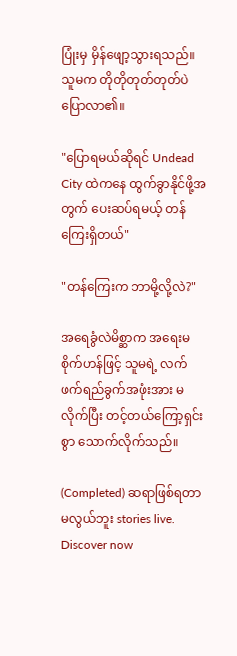ပြုံးမှ မှိန်ဖျော့သွားရသည်။ သူမက တိုတိုတုတ်တုတ်ပဲ ပြောလာ၏။

"ပြောရမယ်ဆိုရင် Undead City ထဲကနေ ထွက်ခွာနိုင်ဖို့အတွက် ပေးဆပ်ရမယ့် တန်ကြေးရှိတယ်"

"တန်ကြေးက ဘာမို့လို့လဲ?"

အရေခွံလဲမိစ္ဆာက အရေးမစိုက်ဟန်ဖြင့် သူမရဲ့ လက်ဖက်ရည်ခွက်အဖုံးအား မလိုက်ပြီး တင့်တယ်ကြော့ရှင်းစွာ သောက်လိုက်သည်။

(Completed) ဆရာဖြစ်ရတာမလွယ်ဘူး stories live. Discover now